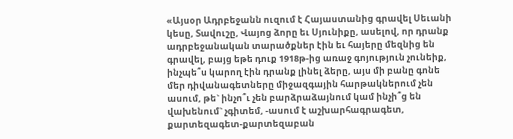«Այսօր Ադրբեջանն ուզում է Հայաստանից գրավել Սեւանի կեսը, Տավուշը, Վայոց ձորը եւ Սյունիքը, ասելով, որ դրանք ադրբեջանական տարածքներ էին եւ հայերը մեզնից են գրավել, բայց եթե դուք 1918թ-ից առաջ գոյություն չունեիք, ինչպե՞ս կարող էին դրանք լինել ձերը, այս մի բանը գոնե մեր դիվանագետները միջազգային հարթակներում չեն ասում, թե` ինչո՞ւ չեն բարձրաձայնում կամ ինչի՞ց են վախենում` չգիտեմ, -ասում է աշխարհագրագետ, քարտեզագետ-քարտեզաբան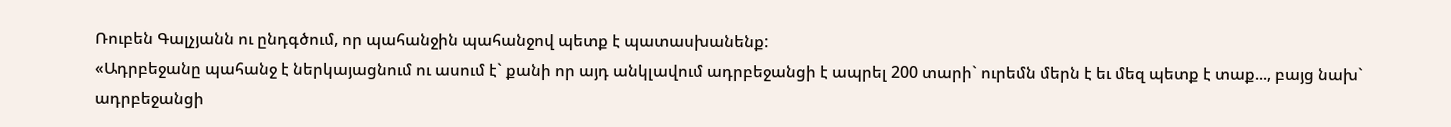Ռուբեն Գալչյանն ու ընդգծում, որ պահանջին պահանջով պետք է պատասխանենք:
«Ադրբեջանը պահանջ է ներկայացնում ու ասում է` քանի որ այդ անկլավում ադրբեջանցի է ապրել 200 տարի` ուրեմն մերն է եւ մեզ պետք է տաք..., բայց նախ` ադրբեջանցի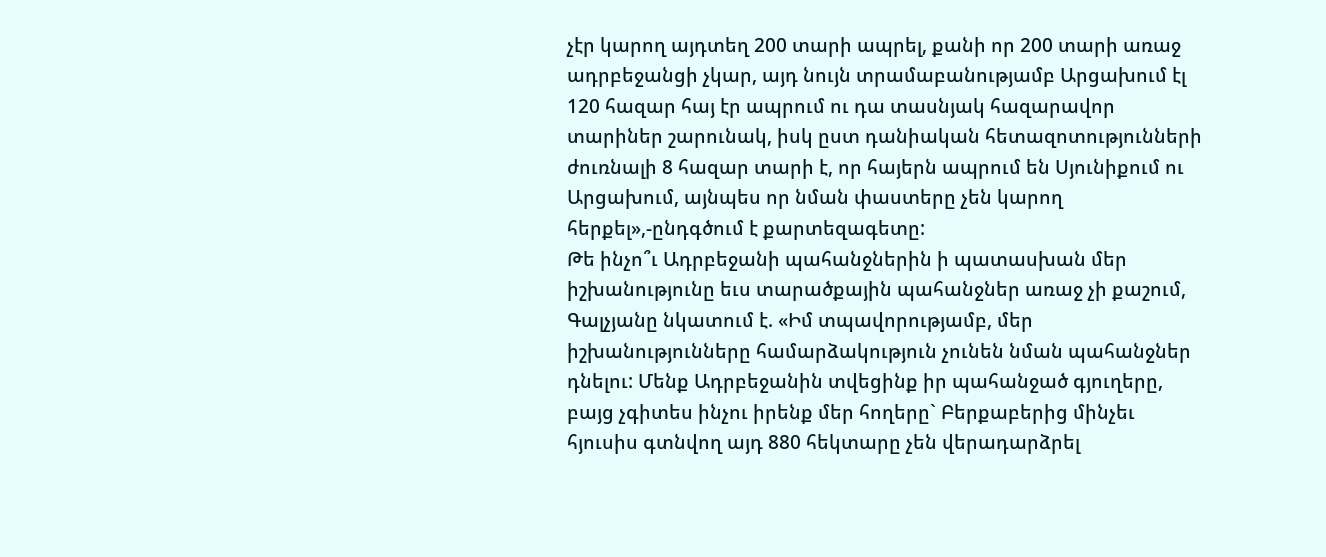չէր կարող այդտեղ 200 տարի ապրել, քանի որ 200 տարի առաջ ադրբեջանցի չկար, այդ նույն տրամաբանությամբ Արցախում էլ 120 հազար հայ էր ապրում ու դա տասնյակ հազարավոր տարիներ շարունակ, իսկ ըստ դանիական հետազոտությունների ժուռնալի 8 հազար տարի է, որ հայերն ապրում են Սյունիքում ու Արցախում, այնպես որ նման փաստերը չեն կարող հերքել»,-ընդգծում է քարտեզագետը:
Թե ինչո՞ւ Ադրբեջանի պահանջներին ի պատասխան մեր իշխանությունը եւս տարածքային պահանջներ առաջ չի քաշում, Գալչյանը նկատում է. «Իմ տպավորությամբ, մեր իշխանությունները համարձակություն չունեն նման պահանջներ դնելու: Մենք Ադրբեջանին տվեցինք իր պահանջած գյուղերը, բայց չգիտես ինչու իրենք մեր հողերը` Բերքաբերից մինչեւ հյուսիս գտնվող այդ 880 հեկտարը չեն վերադարձրել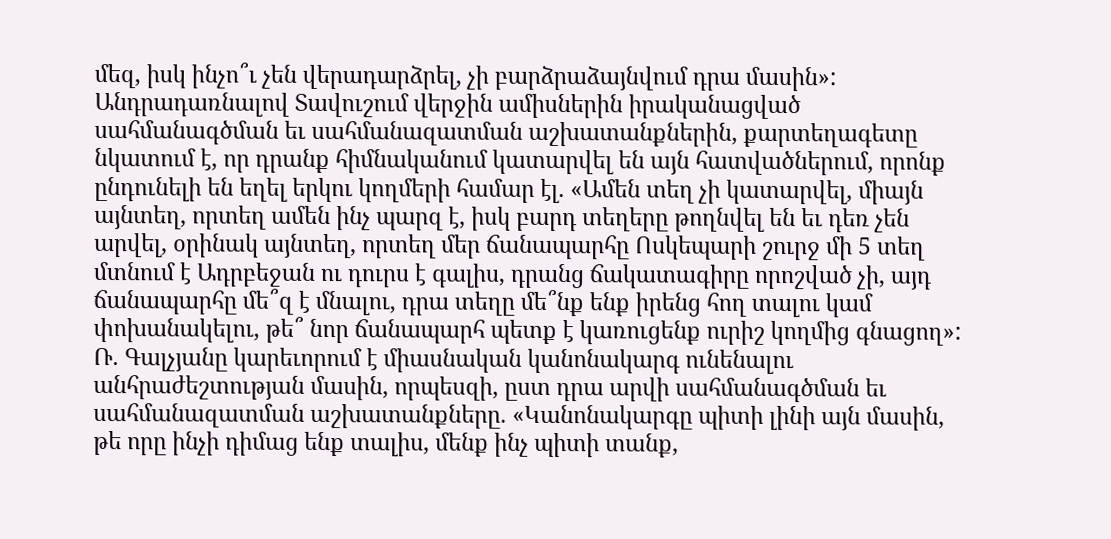մեզ, իսկ ինչո՞ւ չեն վերադարձրել, չի բարձրաձայնվում դրա մասին»:
Անդրադառնալով Տավուշում վերջին ամիսներին իրականացված սահմանագծման եւ սահմանազատման աշխատանքներին, քարտեղագետը նկատում է, որ դրանք հիմնականում կատարվել են այն հատվածներում, որոնք ընդունելի են եղել երկու կողմերի համար էլ. «Ամեն տեղ չի կատարվել, միայն այնտեղ, որտեղ ամեն ինչ պարզ է, իսկ բարդ տեղերը թողնվել են եւ դեռ չեն արվել, օրինակ այնտեղ, որտեղ մեր ճանապարհը Ոսկեպարի շուրջ մի 5 տեղ մտնում է Ադրբեջան ու դուրս է գալիս, դրանց ճակատագիրը որոշված չի, այդ ճանապարհը մե՞զ է մնալու, դրա տեղը մե՞նք ենք իրենց հող տալու կամ փոխանակելու, թե՞ նոր ճանապարհ պետք է կառուցենք ուրիշ կողմից գնացող»:
Ռ. Գալչյանը կարեւորում է միասնական կանոնակարգ ունենալու անհրաժեշտության մասին, որպեսզի, ըստ դրա արվի սահմանագծման եւ սահմանազատման աշխատանքները. «Կանոնակարգը պիտի լինի այն մասին, թե որը ինչի դիմաց ենք տալիս, մենք ինչ պիտի տանք,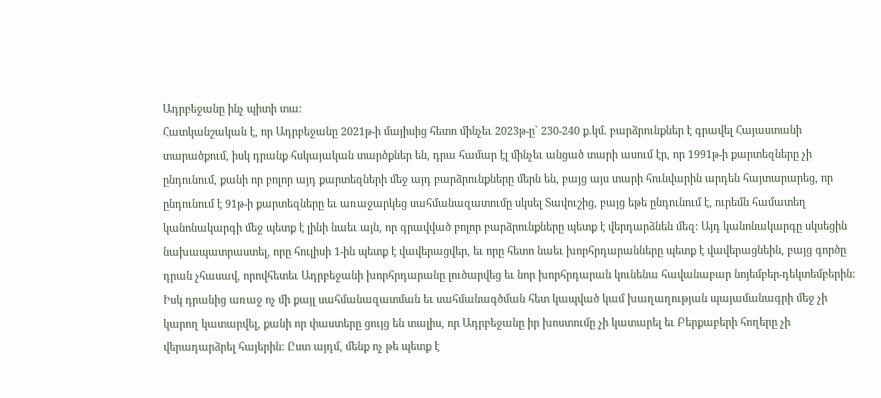Ադրբեջանը ինչ պիտի տա:
Հատկանշական է, որ Ադրբեջանը 2021թ-ի մայիսից հետո մինչեւ 2023թ-ը` 230-240 ք.կմ. բարձրունքներ է գրավել Հայաստանի տարածքում, իսկ դրանք հսկայական տարծքներ են, դրա համար էլ մինչեւ անցած տարի ասում էր, որ 1991թ-ի քարտեզները չի ընդունում, քանի որ բոլոր այդ քարտեզների մեջ այդ բարձրունքները մերն են, բայց այս տարի հունվարին արդեն հայտարարեց, որ ընդունում է 91թ-ի քարտեզները եւ առաջարկեց սահմանազատումը սկսել Տավուշից, բայց եթե ընդունում է, ուրեմն համատեղ կանոնակարգի մեջ պետք է լինի նաեւ այն, որ գրավված բոլոր բարձրունքները պետք է վերդարձնեն մեզ: Այդ կանոնակարգը սկսեցին նախապատրաստել, որը հուլիսի 1-ին պետք է վավերացվեր, եւ որը հետո նաեւ խորհրդարանները պետք է վավերացնեին, բայց գործը դրան չհասավ, որովհետեւ Ադրբեջանի խորհրդարանը լուծարվեց եւ նոր խորհրդարան կունենա հավանաբար նոյեմբեր-դեկտեմբերին: Իսկ դրանից առաջ ոչ մի քայլ սահմանազատման եւ սահմանագծման հետ կապված կամ խաղաղության պայամանագրի մեջ չի կարող կատարվել, քանի որ փաստերը ցույց են տալիս, որ Ադրբեջանը իր խոստումը չի կատարել եւ Բերքաբերի հողերը չի վերադարձրել հայերին: Ըստ այդմ, մենք ոչ թե պետք է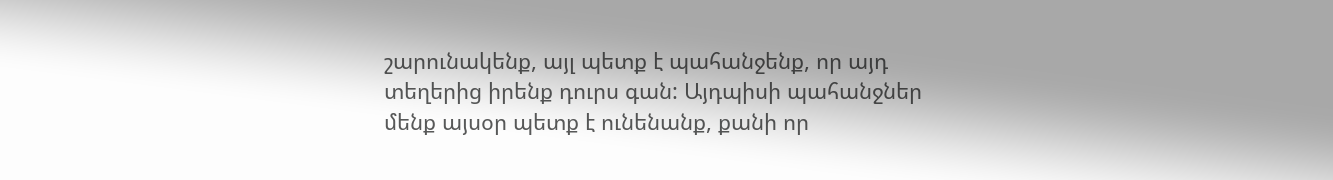շարունակենք, այլ պետք է պահանջենք, որ այդ տեղերից իրենք դուրս գան: Այդպիսի պահանջներ մենք այսօր պետք է ունենանք, քանի որ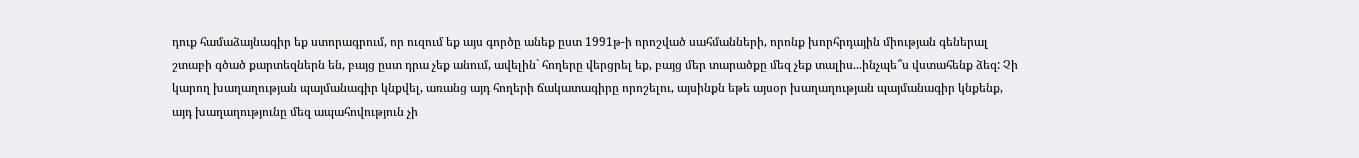դուք համաձայնագիր եք ստորագրում, որ ուզում եք այս գործը անեք ըստ 1991թ-ի որոշված սահմանների, որոնք խորհրդային միության գեներալ շտաբի գծած քարտեզներն են, բայց ըստ դրա չեք անում, ավելին` հողերը վերցրել եք, բայց մեր տարածքը մեզ չեք տալիս...ինչպե՞ս վստահենք ձեզ: Չի կարող խաղաղության պայմանագիր կնքվել, առանց այդ հողերի ճակատագիրը որոշելու, այսինքն եթե այսօր խաղաղության պայմանագիր կնքենք, այդ խաղաղությունը մեզ ապահովություն չի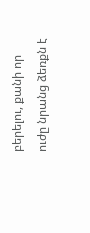բերելու, քանի որ ուժը նրանց ձեռքն է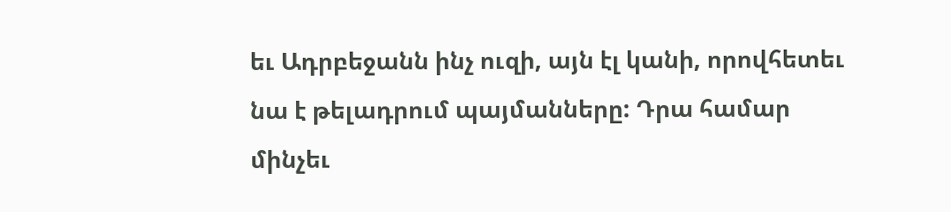եւ Ադրբեջանն ինչ ուզի, այն էլ կանի, որովհետեւ նա է թելադրում պայմանները: Դրա համար մինչեւ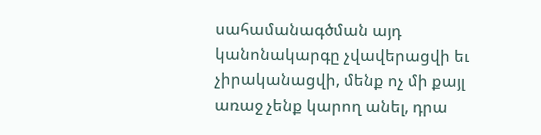սահամանագծման այդ կանոնակարգը չվավերացվի եւ չիրականացվի, մենք ոչ մի քայլ առաջ չենք կարող անել, դրա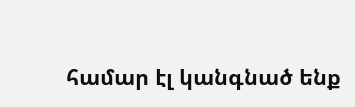համար էլ կանգնած ենք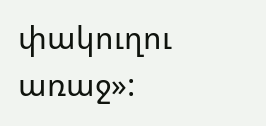փակուղու առաջ»: